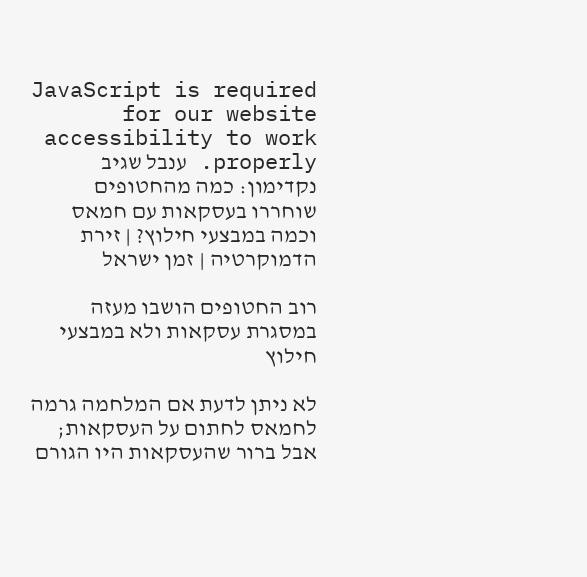JavaScript is required for our website accessibility to work properly. ענבל שגיב נקדימון: כמה מהחטופים שוחררו בעסקאות עם חמאס וכמה במבצעי חילוץ? | זירת הדמוקרטיה | זמן ישראל

רוב החטופים הושבו מעזה במסגרת עסקאות ולא במבצעי חילוץ

לא ניתן לדעת אם המלחמה גרמה לחמאס לחתום על העסקאות; אבל ברור שהעסקאות היו הגורם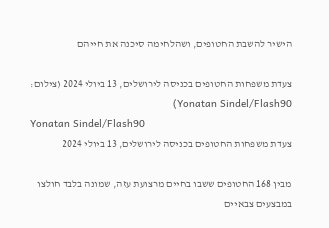הישיר להשבת החטופים, ושהלחימה סיכנה את חייהם

צעדת משפחות החטופים בכניסה לירושלים, 13 ביולי 2024 (צילום: Yonatan Sindel/Flash90)
Yonatan Sindel/Flash90
צעדת משפחות החטופים בכניסה לירושלים, 13 ביולי 2024

מבין 168 החטופים ששבו בחיים מרצועת עזה, שמונה בלבד חולצו במבצעים צבאיים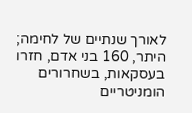לאורך שנתיים של לחימה; היתר, 160 בני אדם, חזרו בעסקאות, בשחרורים הומניטריים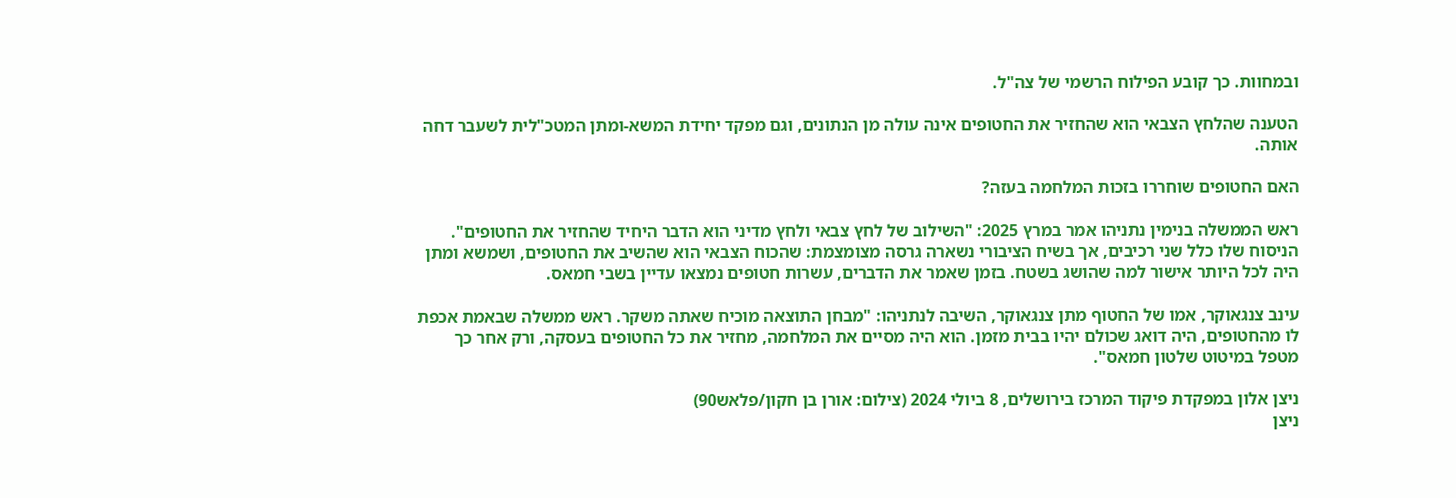ובמחוות. כך קובע הפילוח הרשמי של צה"ל.

הטענה שהלחץ הצבאי הוא שהחזיר את החטופים אינה עולה מן הנתונים, וגם מפקד יחידת המשא-ומתן המטכ"לית לשעבר דחה אותה.

האם החטופים שוחררו בזכות המלחמה בעזה?

ראש הממשלה בנימין נתניהו אמר במרץ 2025: "השילוב של לחץ צבאי ולחץ מדיני הוא הדבר היחיד שהחזיר את החטופים". הניסוח שלו כלל שני רכיבים, אך בשיח הציבורי נשארה גרסה מצומצמת: שהכוח הצבאי הוא שהשיב את החטופים, ושמשא ומתן היה לכל היותר אישור למה שהושג בשטח. בזמן שאמר את הדברים, עשרות חטופים נמצאו עדיין בשבי חמאס.

עינב צנגאוקר, אמו של החטוף מתן צנגאוקר, השיבה לנתניהו: "מבחן התוצאה מוכיח שאתה משקר. ראש ממשלה שבאמת אכפת לו מהחטופים, היה דואג שכולם יהיו בבית מזמן. הוא היה מסיים את המלחמה, מחזיר את כל החטופים בעסקה, ורק אחר כך מטפל במיטוט שלטון חמאס".

ניצן אלון במפקדת פיקוד המרכז בירושלים, 8 ביולי 2024 (צילום: אורן בן חקון/פלאש90)
ניצן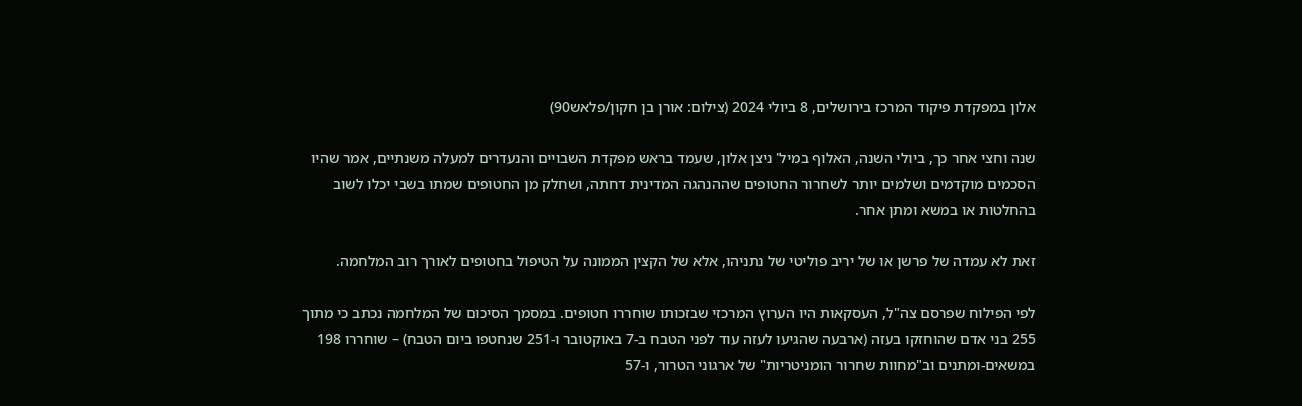אלון במפקדת פיקוד המרכז בירושלים, 8 ביולי 2024 (צילום: אורן בן חקון/פלאש90)

שנה וחצי אחר כך, ביולי השנה, האלוף במיל' ניצן אלון, שעמד בראש מפקדת השבויים והנעדרים למעלה משנתיים, אמר שהיו הסכמים מוקדמים ושלמים יותר לשחרור החטופים שההנהגה המדינית דחתה, ושחלק מן החטופים שמתו בשבי יכלו לשוב בהחלטות או במשא ומתן אחר.

זאת לא עמדה של פרשן או של יריב פוליטי של נתניהו, אלא של הקצין הממונה על הטיפול בחטופים לאורך רוב המלחמה.

לפי הפילוח שפרסם צה"ל, העסקאות היו הערוץ המרכזי שבזכותו שוחררו חטופים. במסמך הסיכום של המלחמה נכתב כי מתוך 255 בני אדם שהוחזקו בעזה (ארבעה שהגיעו לעזה עוד לפני הטבח ב-7 באוקטובר ו-251 שנחטפו ביום הטבח) – שוחררו 198 במשאים-ומתנים וב"מחוות שחרור הומניטריות" של ארגוני הטרור, ו-57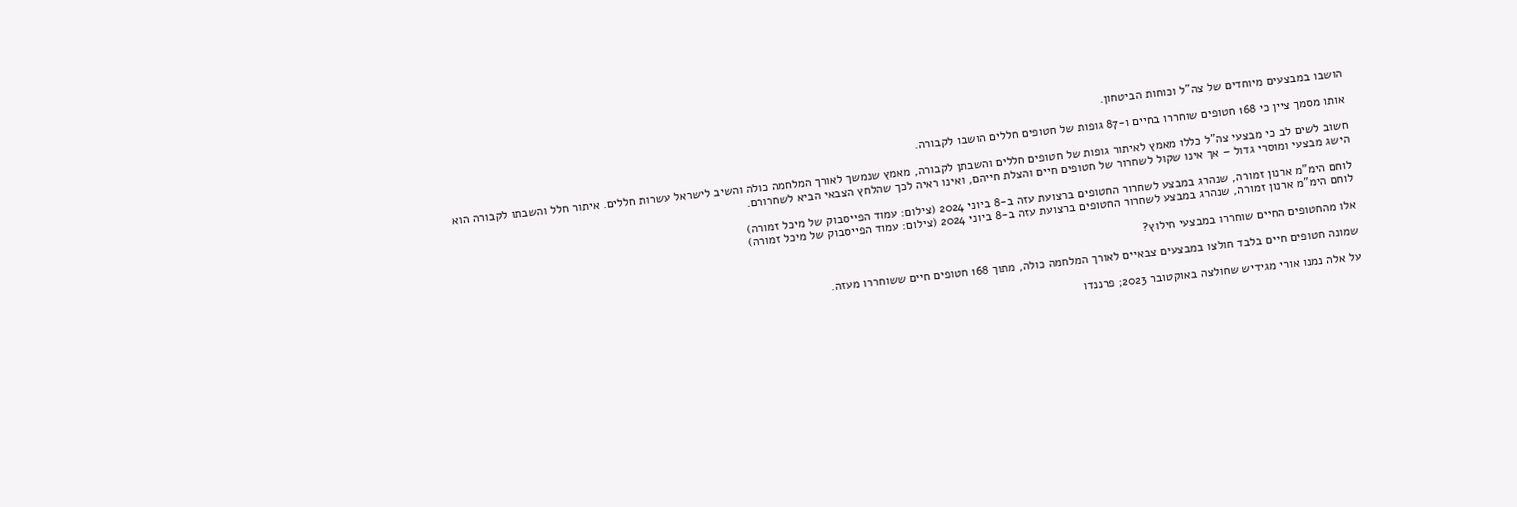הושבו במבצעים מיוחדים של צה"ל וכוחות הביטחון.

אותו מסמך ציין כי 168 חטופים שוחררו בחיים ו-87 גופות של חטופים חללים הושבו לקבורה.

חשוב לשים לב כי מבצעי צה"ל כללו מאמץ לאיתור גופות של חטופים חללים והשבתן לקבורה, מאמץ שנמשך לאורך המלחמה כולה והשיב לישראל עשרות חללים. איתור חלל והשבתו לקבורה הוא הישג מבצעי ומוסרי גדול – אך אינו שקול לשחרור של חטופים חיים והצלת חייהם, ואינו ראיה לכך שהלחץ הצבאי הביא לשחרורם.

לוחם הימ"מ ארנון זמורה, שנהרג במבצע לשחרור החטופים ברצועת עזה ב-8 ביוני 2024 (צילום: עמוד הפייסבוק של מיכל זמורה)
לוחם הימ"מ ארנון זמורה, שנהרג במבצע לשחרור החטופים ברצועת עזה ב-8 ביוני 2024 (צילום: עמוד הפייסבוק של מיכל זמורה)

אלו מהחטופים החיים שוחררו במבצעי חילוץ?

שמונה חטופים חיים בלבד חולצו במבצעים צבאיים לאורך המלחמה כולה, מתוך 168 חטופים חיים ששוחררו מעזה.

על אלה נמנו אורי מגידיש שחולצה באוקטובר 2023; פרננדו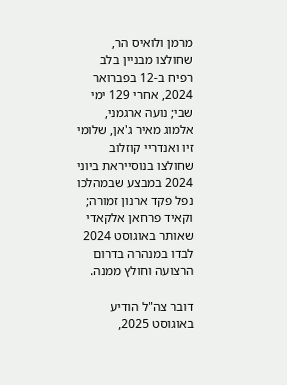מרמן ולואיס הר, שחולצו מבניין בלב רפיח ב-12 בפברואר 2024, אחרי 129 ימי שבי; נועה ארגמני, אלמוג מאיר ג'אן, שלומי זיו ואנדריי קוזלוב שחולצו בנוסייראת ביוני 2024 במבצע שבמהלכו נפל פקד ארנון זמורה; וקאיד פרחאן אלקאדי שאותר באוגוסט 2024 לבדו במנהרה בדרום הרצועה וחולץ ממנה.

דובר צה"ל הודיע באוגוסט 2025,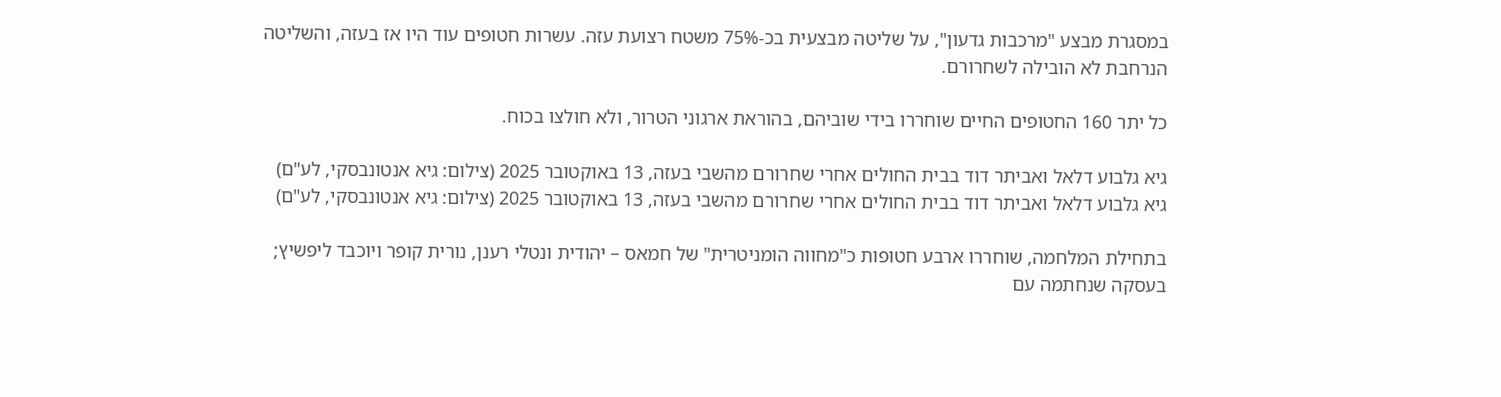במסגרת מבצע "מרכבות גדעון", על שליטה מבצעית בכ-75% משטח רצועת עזה. עשרות חטופים עוד היו אז בעזה, והשליטה הנרחבת לא הובילה לשחרורם.

כל יתר 160 החטופים החיים שוחררו בידי שוביהם, בהוראת ארגוני הטרור, ולא חולצו בכוח.

גיא גלבוע דלאל ואביתר דוד בבית החולים אחרי שחרורם מהשבי בעזה, 13 באוקטובר 2025 (צילום: גיא אנטונבסקי, לע"ם)
גיא גלבוע דלאל ואביתר דוד בבית החולים אחרי שחרורם מהשבי בעזה, 13 באוקטובר 2025 (צילום: גיא אנטונבסקי, לע"ם)

בתחילת המלחמה, שוחררו ארבע חטופות כ"מחווה הומניטרית" של חמאס – יהודית ונטלי רענן, נורית קופר ויוכבד ליפשיץ; בעסקה שנחתמה עם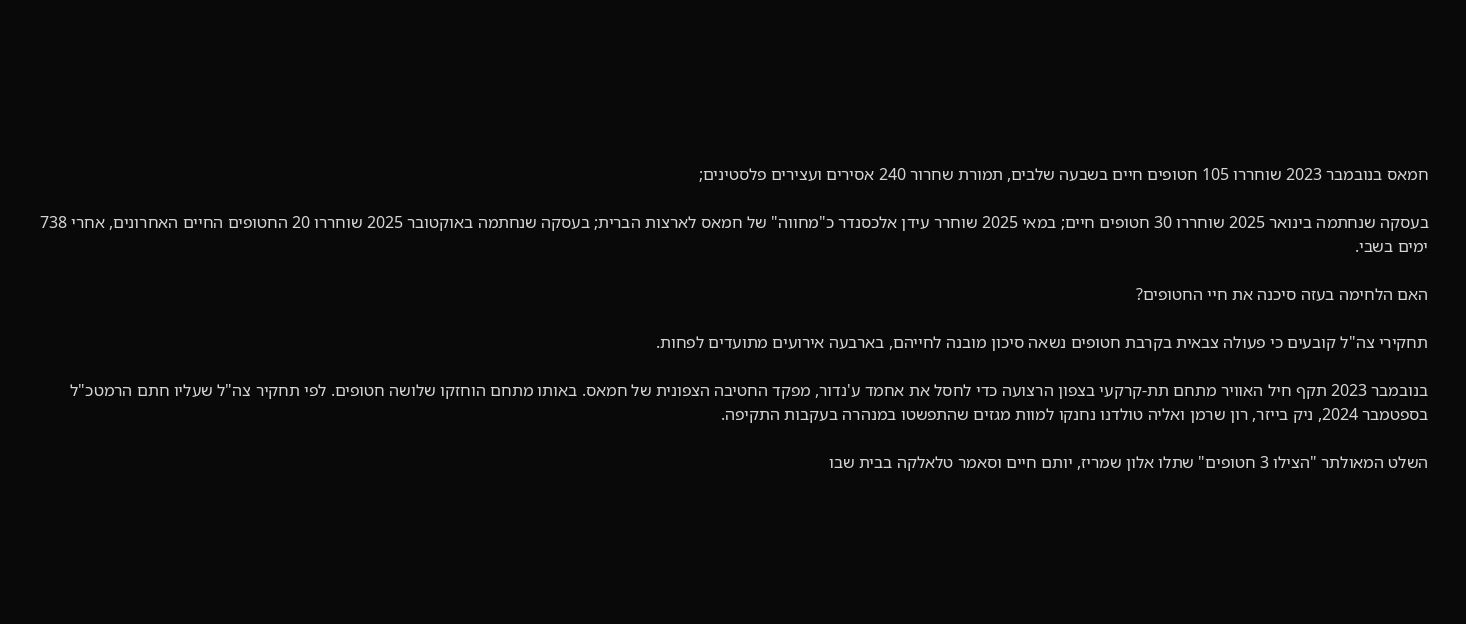חמאס בנובמבר 2023 שוחררו 105 חטופים חיים בשבעה שלבים, תמורת שחרור 240 אסירים ועצירים פלסטינים;

בעסקה שנחתמה בינואר 2025 שוחררו 30 חטופים חיים; במאי 2025 שוחרר עידן אלכסנדר כ"מחווה" של חמאס לארצות הברית; בעסקה שנחתמה באוקטובר 2025 שוחררו 20 החטופים החיים האחרונים, אחרי 738 ימים בשבי.

האם הלחימה בעזה סיכנה את חיי החטופים?

תחקירי צה"ל קובעים כי פעולה צבאית בקרבת חטופים נשאה סיכון מובנה לחייהם, בארבעה אירועים מתועדים לפחות.

בנובמבר 2023 תקף חיל האוויר מתחם תת-קרקעי בצפון הרצועה כדי לחסל את אחמד ע'נדור, מפקד החטיבה הצפונית של חמאס. באותו מתחם הוחזקו שלושה חטופים. לפי תחקיר צה"ל שעליו חתם הרמטכ"ל בספטמבר 2024, ניק בייזר, רון שרמן ואליה טולדנו נחנקו למוות מגזים שהתפשטו במנהרה בעקבות התקיפה.

השלט המאולתר "הצילו 3 חטופים" שתלו אלון שמריז, יותם חיים וסאמר טלאלקה בבית שבו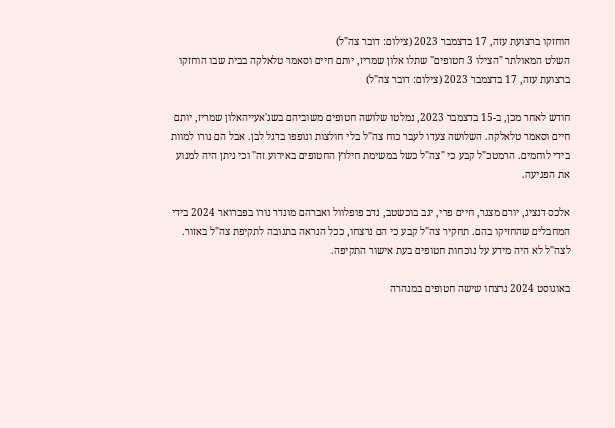הוחזקו ברצועת עזה, 17 בדצמבר 2023 (צילום: דובר צה"ל)
השלט המאולתר "הצילו 3 חטופים" שתלו אלון שמריז, יותם חיים וסאמר טלאלקה בבית שבו הוחזקו ברצועת עזה, 17 בדצמבר 2023 (צילום: דובר צה"ל)

חודש לאחר מכן, ב-15 בדצמבר 2023, נמלטו שלושה חטופים משוביהם בשג'אעייהאלון שמריז, יותם חיים וסאמר טלאלקה. השלושה צעדו לעבר כוח צה"ל בלי חולצות ונופפו בדגל לבן. אבל הם נורו למוות בידי לוחמים. הרמטכ"ל קבע כי "צה"ל כשל במשימת חילוץ החטופים באירוע זה" וכי ניתן היה למנוע את הפגיעה.

אלכס דנציג, יורם מצגר, חיים פרי, יגב בוכשטב, נדב פופלוול ואברהם מונדר נורו בפברואר 2024 בידי המחבלים שהחזיקו בהם. תחקיר צה"ל קבע כי הם נרצחו, ככל הנראה בתגובה לתקיפת צה"ל באזור. לצה"ל לא היה מידע על נוכחות חטופים בעת אישור התקיפה.

באוגוסט 2024 נרצחו שישה חטופים במנהרה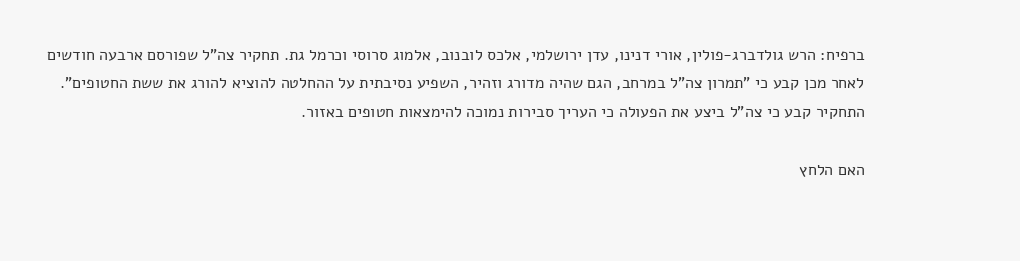ברפיח: הרש גולדברג-פולין, אורי דנינו, עדן ירושלמי, אלכס לובנוב, אלמוג סרוסי וכרמל גת. תחקיר צה"ל שפורסם ארבעה חודשים לאחר מכן קבע כי "תמרון צה"ל במרחב, הגם שהיה מדורג וזהיר, השפיע נסיבתית על ההחלטה להוציא להורג את ששת החטופים". התחקיר קבע כי צה"ל ביצע את הפעולה כי העריך סבירות נמוכה להימצאות חטופים באזור.

האם הלחץ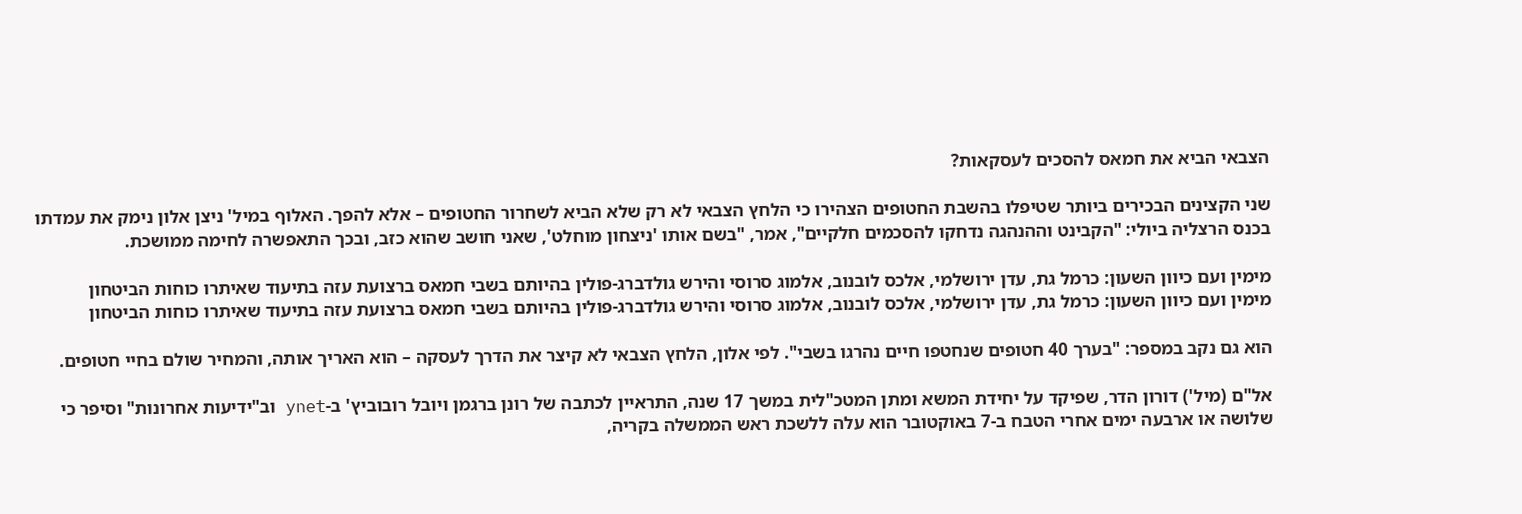הצבאי הביא את חמאס להסכים לעסקאות?

שני הקצינים הבכירים ביותר שטיפלו בהשבת החטופים הצהירו כי הלחץ הצבאי לא רק שלא הביא לשחרור החטופים – אלא להפך. האלוף במיל' ניצן אלון נימק את עמדתו בכנס הרצליה ביולי: "הקבינט וההנהגה נדחקו להסכמים חלקיים", אמר, "בשם אותו 'ניצחון מוחלט', שאני חושב שהוא כזב, ובכך התאפשרה לחימה ממושכת.

מימין ועם כיוון השעון: כרמל גת, עדן ירושלמי, אלכס לובנוב, אלמוג סרוסי והירש גולדברג-פולין בהיותם בשבי חמאס ברצועת עזה בתיעוד שאיתרו כוחות הביטחון
מימין ועם כיוון השעון: כרמל גת, עדן ירושלמי, אלכס לובנוב, אלמוג סרוסי והירש גולדברג-פולין בהיותם בשבי חמאס ברצועת עזה בתיעוד שאיתרו כוחות הביטחון

הוא גם נקב במספר: "בערך 40 חטופים שנחטפו חיים נהרגו בשבי". לפי אלון, הלחץ הצבאי לא קיצר את הדרך לעסקה – הוא האריך אותה, והמחיר שולם בחיי חטופים.

אל"ם (מיל') דורון הדר, שפיקד על יחידת המשא ומתן המטכ"לית במשך 17 שנה, התראיין לכתבה של רונן ברגמן ויובל רובוביץ' ב-ynet וב"ידיעות אחרונות" וסיפר כי שלושה או ארבעה ימים אחרי הטבח ב-7 באוקטובר הוא עלה ללשכת ראש הממשלה בקריה,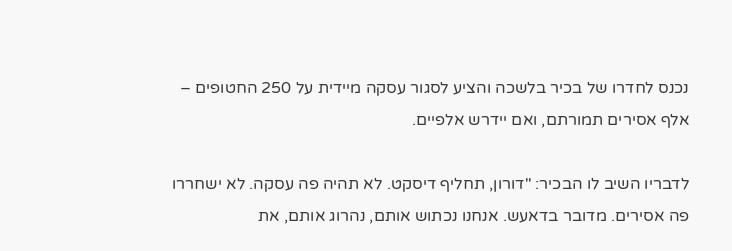נכנס לחדרו של בכיר בלשכה והציע לסגור עסקה מיידית על 250 החטופים – אלף אסירים תמורתם, ואם יידרש אלפיים.

לדבריו השיב לו הבכיר: "דורון, תחליף דיסקט. לא תהיה פה עסקה. לא ישחררו פה אסירים. מדובר בדאעש. אנחנו נכתוש אותם, נהרוג אותם, את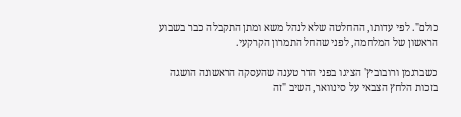כולם". לפי עדותו, ההחלטה שלא לנהל משא ומתן התקבלה כבר בשבוע הראשון של המלחמה, לפני שהחל התמרון הקרקעי.

כשברגמן ורובוביץ' הציגו בפני הדר טענה שהעסקה הראשונה הושגה בזכות הלחץ הצבאי על סינוואר, השיב "זה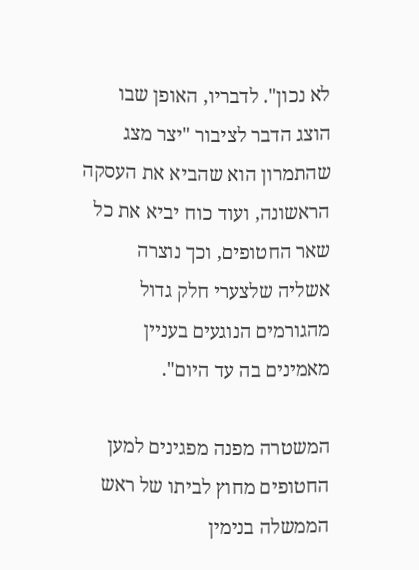לא נכון". לדבריו, האופן שבו הוצג הדבר לציבור "יצר מצג שהתמרון הוא שהביא את העסקה הראשונה, ועוד כוח יביא את כל שאר החטופים, וכך נוצרה אשליה שלצערי חלק גדול מהגורמים הנוגעים בעניין מאמינים בה עד היום".

המשטרה מפנה מפגינים למען החטופים מחוץ לביתו של ראש הממשלה בנימין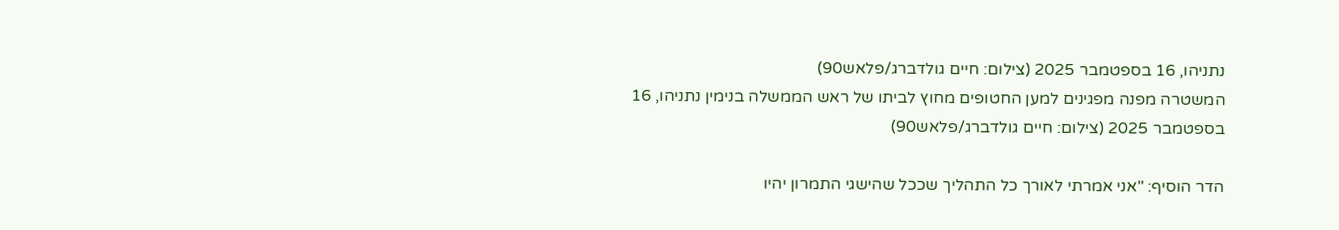נתניהו, 16 בספטמבר 2025 (צילום: חיים גולדברג/פלאש90)
המשטרה מפנה מפגינים למען החטופים מחוץ לביתו של ראש הממשלה בנימין נתניהו, 16 בספטמבר 2025 (צילום: חיים גולדברג/פלאש90)

הדר הוסיף: "אני אמרתי לאורך כל התהליך שככל שהישגי התמרון יהיו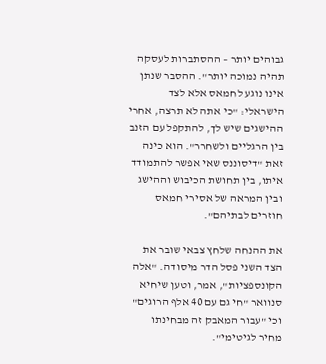גבוהים יותר – ההסתברות לעסקה תהיה נמוכה יותר". ההסבר שנתן אינו נוגע לחמאס אלא לצד הישראלי: "כי אתה לא תרצה, אחרי ההישגים שיש לך, להתקפל עם הזנב בין הרגליים ולשחרר". הוא כינה זאת "דיסוננס שאי אפשר להתמודד איתו, בין תחושת הכיבוש וההישג ובין המראה של אסירי חמאס חוזרים לבתיהם".

את ההנחה שלחץ צבאי שובר את הצד השני פסל הדר מיסודה. "אלה הקונספציות", אמר, וטען שיחיא סנוואר "חי גם עם 40 אלף הרוגים" וכי "עבור המאבק זה מבחינתו מחיר לגיטימי".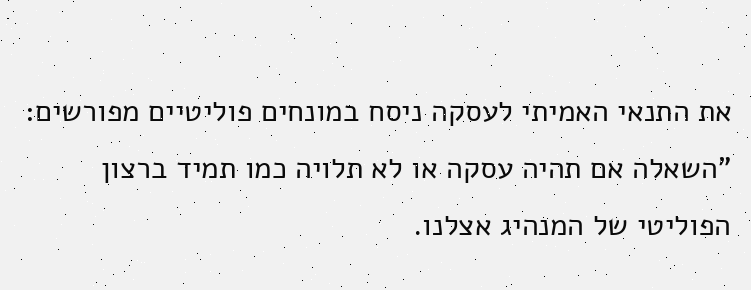את התנאי האמיתי לעסקה ניסח במונחים פוליטיים מפורשים: "השאלה אם תהיה עסקה או לא תלויה כמו תמיד ברצון הפוליטי של המנהיג אצלנו.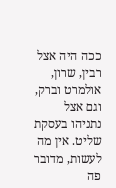ככה היה אצל רבין, שרון, אולמרט וברק, וגם אצל נתניהו בעסקת שליט. אין מה לעשות, מדובר פה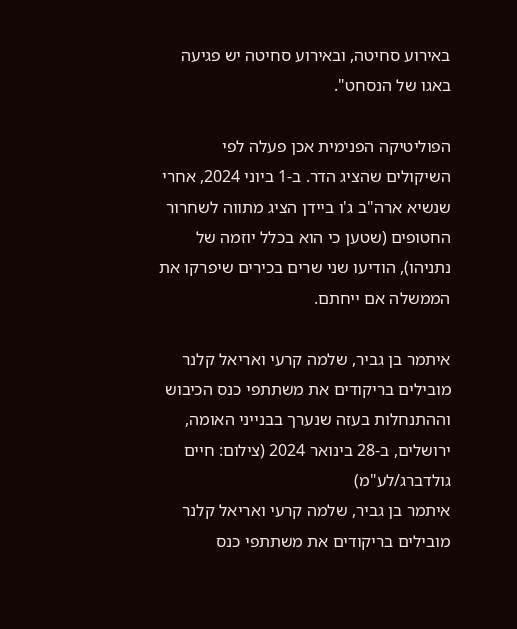באירוע סחיטה, ובאירוע סחיטה יש פגיעה באגו של הנסחט".

הפוליטיקה הפנימית אכן פעלה לפי השיקולים שהציג הדר. ב-1 ביוני 2024, אחרי שנשיא ארה"ב ג'ו ביידן הציג מתווה לשחרור החטופים (שטען כי הוא בכלל יוזמה של נתניהו), הודיעו שני שרים בכירים שיפרקו את הממשלה אם ייחתם.

איתמר בן גביר, שלמה קרעי ואריאל קלנר מובילים בריקודים את משתתפי כנס הכיבוש וההתנחלות בעזה שנערך בבנייני האומה, ירושלים, ב-28 בינואר 2024 (צילום: חיים גולדברג/לע"מ)
איתמר בן גביר, שלמה קרעי ואריאל קלנר מובילים בריקודים את משתתפי כנס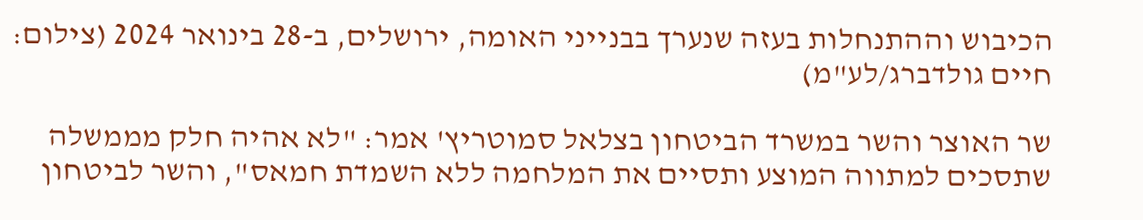הכיבוש וההתנחלות בעזה שנערך בבנייני האומה, ירושלים, ב-28 בינואר 2024 (צילום: חיים גולדברג/לע"מ)

שר האוצר והשר במשרד הביטחון בצלאל סמוטריץ' אמר: "לא אהיה חלק מממשלה שתסכים למתווה המוצע ותסיים את המלחמה ללא השמדת חמאס", והשר לביטחון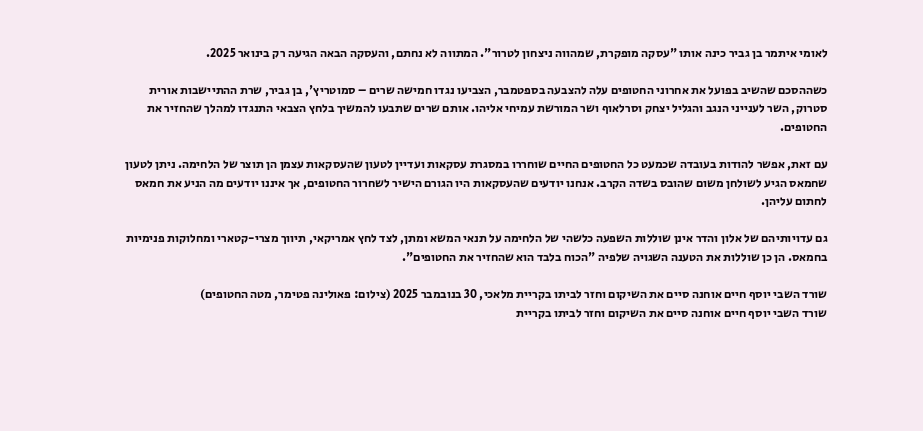לאומי איתמר בן גביר כינה אותו "עסקה מופקרת, שמהווה ניצחון לטרור". המתווה לא נחתם, והעסקה הבאה הגיעה רק בינואר 2025.

כשההסכם שהשיב בפועל את אחרוני החטופים עלה להצבעה בספטמבר, הצביעו נגדו חמישה שרים – סמוטריץ', בן גביר, שרת ההתיישבות אורית סטרוק, השר לענייני הנגב והגליל יצחק וסרלאוף ושר המורשת עמיחי אליהו. אותם שרים שתבעו להמשיך בלחץ הצבאי התנגדו למהלך שהחזיר את החטופים.

עם זאת, אפשר להודות בעובדה שכמעט כל החטופים החיים שוחררו במסגרת עסקאות ועדיין לטעון שהעסקאות עצמן הן תוצר של הלחימה. ניתן לטעון שחמאס הגיע לשולחן משום שהובס בשדה הקרב. אנחנו יודעים שהעסקאות היו הגורם הישיר לשחרור החטופים, אך איננו יודעים מה הניע את חמאס לחתום עליהן.

גם עדויותיהם של אלון והדר אינן שוללות השפעה כלשהי של הלחימה על תנאי המשא ומתן, לצד לחץ אמריקאי, תיווך מצרי-קטארי ומחלוקות פנימיות בחמאס. הן כן שוללות את הטענה השגויה שלפיה "הכוח בלבד הוא שהחזיר את החטופים".

שורד השבי יוסף חיים אוחנה סיים את השיקום וחזר לביתו בקריית מלאכי, 30 בנובמבר 2025 (צילום: פאולינה פטימר, מטה החטופים)
שורד השבי יוסף חיים אוחנה סיים את השיקום וחזר לביתו בקריית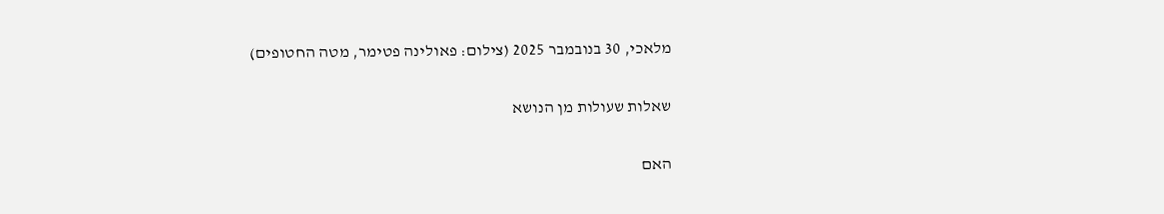מלאכי, 30 בנובמבר 2025 (צילום: פאולינה פטימר, מטה החטופים)

שאלות שעולות מן הנושא

האם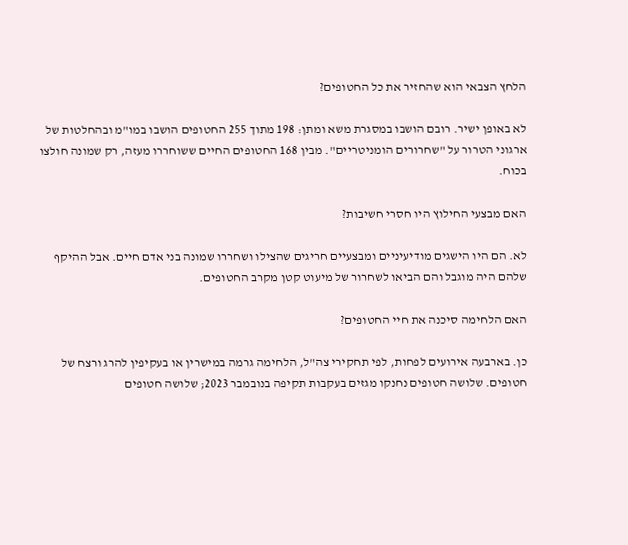הלחץ הצבאי הוא שהחזיר את כל החטופים?

לא באופן ישיר. רובם הושבו במסגרת משא ומתן: 198 מתוך 255 החטופים הושבו במו"מ ובהחלטות של ארגוני הטרור על "שחרורים הומניטריים". מבין 168 החטופים החיים ששוחררו מעזה, רק שמונה חולצו בכוח.

האם מבצעי החילוץ היו חסרי חשיבות?

לא. הם היו הישגים מודיעיניים ומבצעיים חריגים שהצילו ושחררו שמונה בני אדם חיים. אבל ההיקף שלהם היה מוגבל והם הביאו לשחרור של מיעוט קטן מקרב החטופים.

האם הלחימה סיכנה את חיי החטופים?

כן. בארבעה אירועים לפחות, לפי תחקירי צה"ל, הלחימה גרמה במישרין או בעקיפין להרג ורצח של חטופים. שלושה חטופים נחנקו מגזים בעקבות תקיפה בנובמבר 2023; שלושה חטופים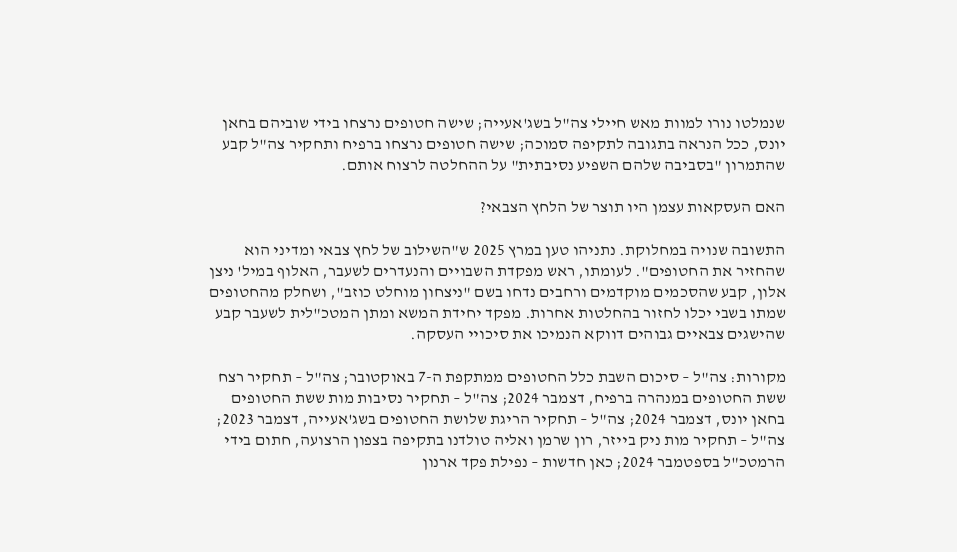שנמלטו נורו למוות מאש חיילי צה"ל בשג'אעייה; שישה חטופים נרצחו בידי שוביהם בחאן יונס, ככל הנראה בתגובה לתקיפה סמוכה; שישה חטופים נרצחו ברפיח ותחקיר צה"ל קבע שהתמרון "בסביבה שלהם השפיע נסיבתית" על ההחלטה לרצוח אותם.

האם העסקאות עצמן היו תוצר של הלחץ הצבאי?

התשובה שנויה במחלוקת. נתניהו טען במרץ 2025 ש"השילוב של לחץ צבאי ומדיני הוא שהחזיר את החטופים". לעומתו, ראש מפקדת השבויים והנעדרים לשעבר, האלוף במיל' ניצן אלון, קבע שהסכמים מוקדמים ורחבים נדחו בשם "ניצחון מוחלט כוזב", ושחלק מהחטופים שמתו בשבי יכלו לחזור בהחלטות אחרות. מפקד יחידת המשא ומתן המטכ"לית לשעבר קבע שהישגים צבאיים גבוהים דווקא הנמיכו את סיכויי העסקה.

מקורות: צה"ל – סיכום השבת כלל החטופים ממתקפת ה-7 באוקטובר; צה"ל – תחקיר רצח ששת החטופים במנהרה ברפיח, דצמבר 2024; צה"ל – תחקיר נסיבות מות ששת החטופים בחאן יונס, דצמבר 2024; צה"ל – תחקיר הריגת שלושת החטופים בשג'אעייה, דצמבר 2023; צה"ל – תחקיר מות ניק בייזר, רון שרמן ואליה טולדנו בתקיפה בצפון הרצועה, חתום בידי הרמטכ"ל בספטמבר 2024; כאן חדשות – נפילת פקד ארנון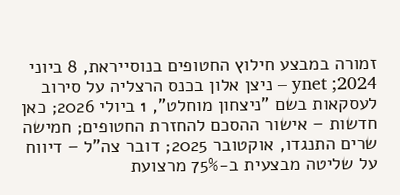זמורה במבצע חילוץ החטופים בנוסייראת, 8 ביוני 2024; ynet – ניצן אלון בכנס הרצליה על סירוב לעסקאות בשם "ניצחון מוחלט", 1 ביולי 2026; כאן חדשות – אישור ההסכם להחזרת החטופים; חמישה שרים התנגדו, אוקטובר 2025; דובר צה"ל – דיווח על שליטה מבצעית ב-75% מרצועת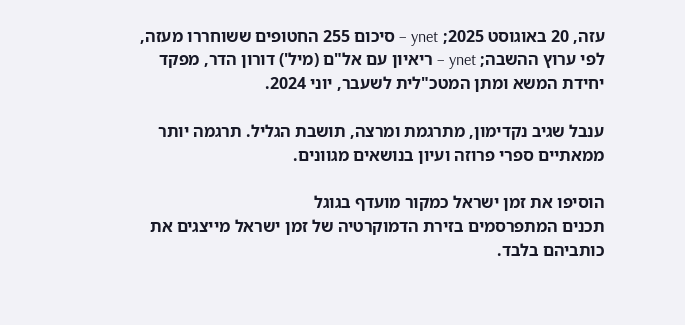עזה, 20 באוגוסט 2025; ynet – סיכום 255 החטופים ששוחררו מעזה, לפי ערוץ ההשבה; ynet – ריאיון עם אל"ם (מיל') דורון הדר, מפקד יחידת המשא ומתן המטכ"לית לשעבר, יוני 2024.

ענבל שגיב נקדימון, מתרגמת ומרצה, תושבת הגליל. תרגמה יותר ממאתיים ספרי פרוזה ועיון בנושאים מגוונים.

הוסיפו את זמן ישראל כמקור מועדף בגוגל
תכנים המתפרסמים בזירת הדמוקרטיה של זמן ישראל מייצגים את כותביהם בלבד.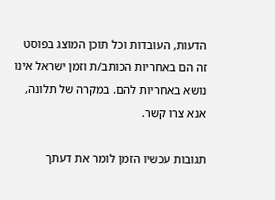הדעות, העובדות וכל תוכן המוצג בפוסט זה הם באחריות הכותב/ת וזמן ישראל אינו נושא באחריות להם. במקרה של תלונה, אנא צרו קשר.

תגובות עכשיו הזמן לומר את דעתך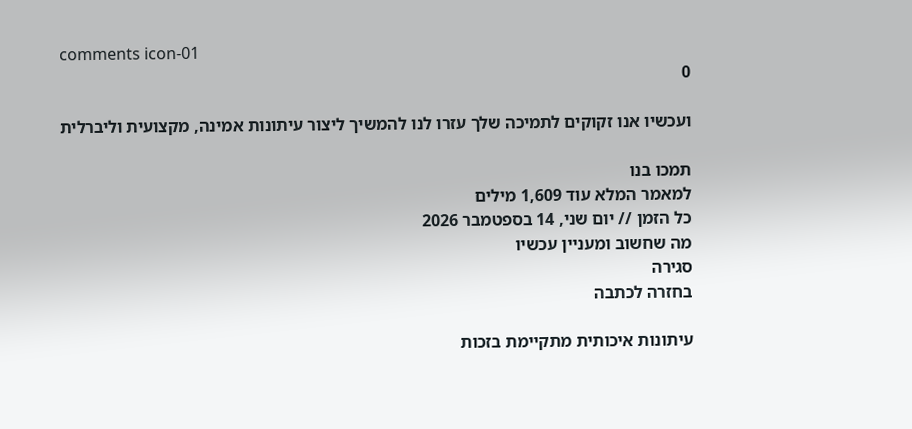comments icon-01
0

ועכשיו אנו זקוקים לתמיכה שלך עזרו לנו להמשיך ליצור עיתונות אמינה, מקצועית וליברלית

תמכו בנו
למאמר המלא עוד 1,609 מילים
כל הזמן // יום שני, 14 בספטמבר 2026
מה שחשוב ומעניין עכשיו
סגירה
בחזרה לכתבה

עיתונות איכותית מתקיימת בזכות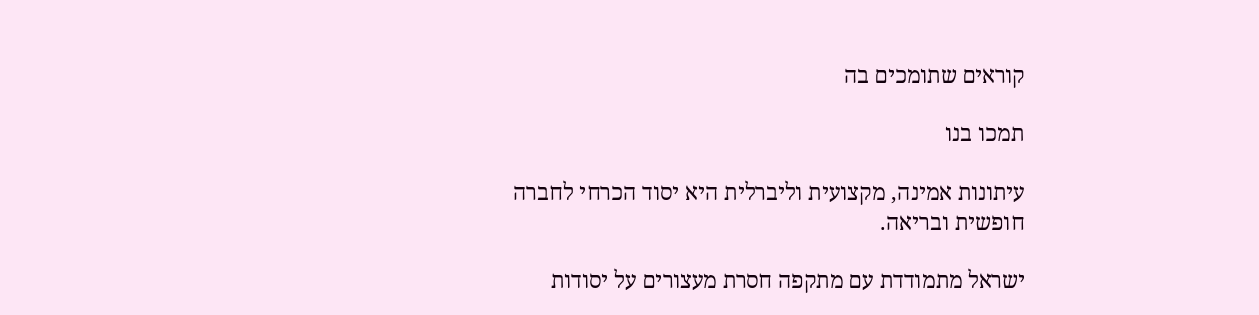קוראים שתומכים בה

תמכו בנו

עיתונות אמינה, מקצועית וליברלית היא יסוד הכרחי לחברה חופשית ובריאה.

ישראל מתמודדת עם מתקפה חסרת מעצורים על יסודות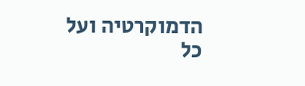הדמוקרטיה ועל כל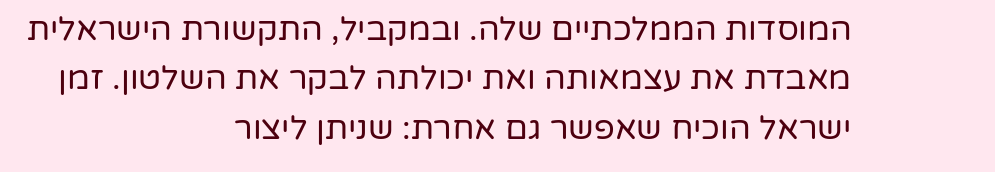המוסדות הממלכתיים שלה. ובמקביל, התקשורת הישראלית מאבדת את עצמאותה ואת יכולתה לבקר את השלטון. זמן ישראל הוכיח שאפשר גם אחרת: שניתן ליצור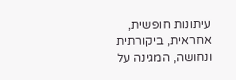עיתונות חופשית, אחראית, ביקורתית ונחושה, המגינה על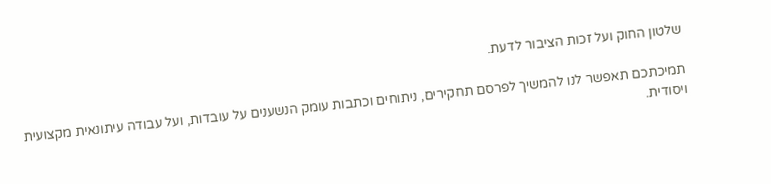שלטון החוק ועל זכות הציבור לדעת.

תמיכתכם תאפשר לנו להמשיך לפרסם תחקירים, ניתוחים וכתבות עומק הנשענים על עובדות, ועל עבודה עיתונאית מקצועית ויסודית.